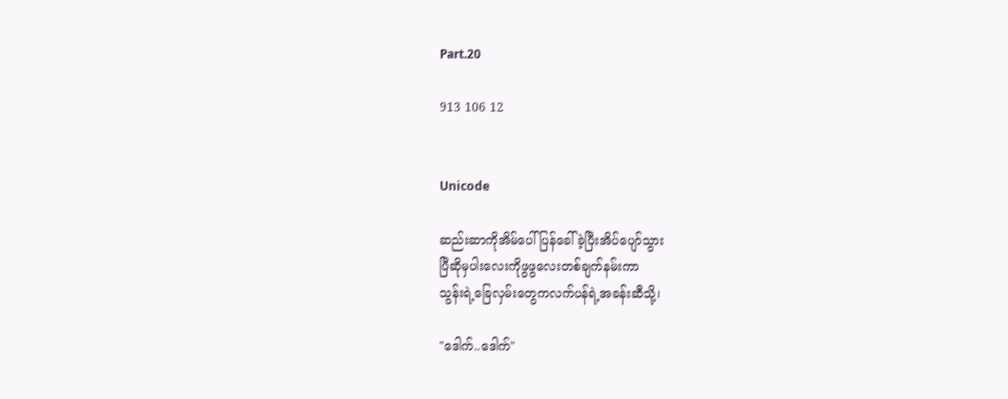Part.20

913 106 12


Unicode

ဆည်းဆာကိုအိမ်ပေါ်ပြန်ခေါ်ခဲ့ပြီးအိပ်ပျော်သွား
ပြီဆိုမှပါးလေးကိုဖွဖွလေးတစ်ချက်နမ်းကာ
သွန်းရဲ့ခြေလှမ်းတွေကလက်ပန်ရဲ့အခန်းဆီသို့၊

"ဒေါက်..ဒေါက်"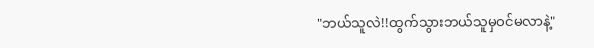"ဘယ်သူလဲ!!ထွက်သွားဘယ်သူမှဝင်မလာနဲ့"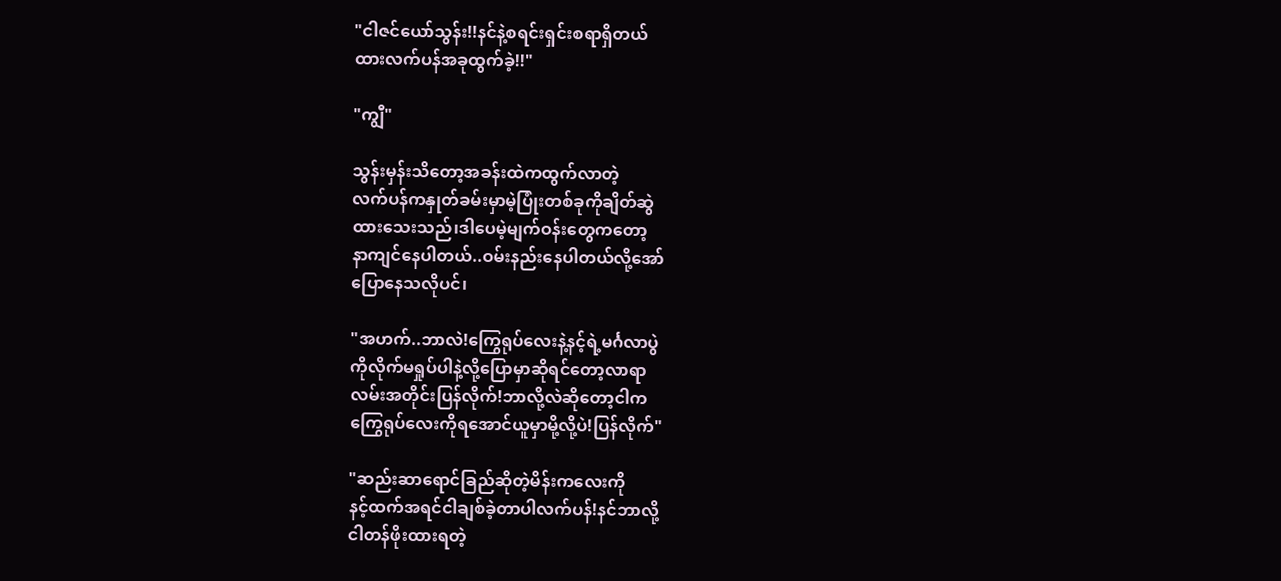"ငါဇင်ယော်သွန်း!!နင်နဲ့စရင်းရှင်းစရာရှိတယ်
ထားလက်ပန်အခုထွက်ခဲ့!!"

"ကျွီ"

သွန်းမှန်းသိတော့အခန်းထဲကထွက်လာတဲ့
လက်ပန်ကနှုတ်ခမ်းမှာမဲ့ပြုံးတစ်ခုကိုချိတ်ဆွဲ
ထားသေးသည်၊ဒါပေမဲ့မျက်ဝန်းတွေကတော့
နာကျင်နေပါတယ်..ဝမ်းနည်းနေပါတယ်လို့အော်
ပြောနေသလိုပင်၊

"အဟက်..ဘာလဲ!ကြွေရုပ်လေးနဲ့နင့်ရဲ့မင်္ဂလာပွဲ
ကိုလိုက်မရှုပ်ပါနဲ့လို့ပြောမှာဆိုရင်တော့လာရာ
လမ်းအတိုင်းပြန်လိုက်!ဘာလို့လဲဆိုတော့ငါက
ကြွေရုပ်လေးကိုရအောင်ယူမှာမို့လို့ပဲ!ပြန်လိုက်"

"ဆည်းဆာရောင်ခြည်ဆိုတဲ့မိန်းကလေးကို
နင့်ထက်အရင်ငါချစ်ခဲ့တာပါလက်ပန်!နင်ဘာလို့
ငါတန်ဖိုးထားရတဲ့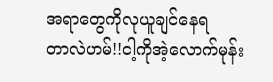အရာတွေကိုလုယူချင်နေရ
တာလဲဟမ်!!ငါ့ကိုအဲ့လောက်မုန်း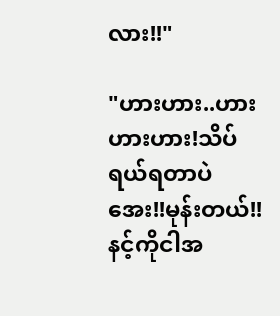လား!!"

"ဟားဟား..ဟားဟားဟား!သိပ်ရယ်ရတာပဲ
အေး!!မုန်းတယ်!!နင့်ကိုငါအ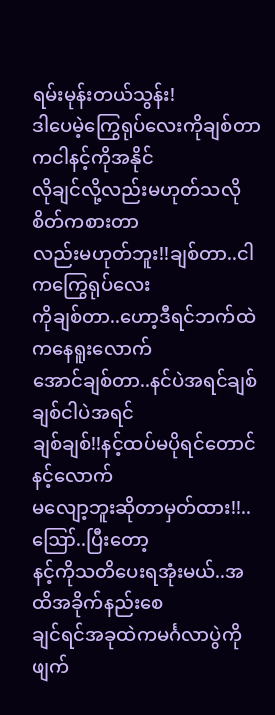ရမ်းမုန်းတယ်သွန်း!
ဒါပေမဲ့ကြွေရုပ်လေးကိုချစ်တာကငါနင့်ကိုအနိုင်
လိုချင်လို့လည်းမဟုတ်သလိုစိတ်ကစားတာ
လည်းမဟုတ်ဘူး!!ချစ်တာ..ငါကကြွေရုပ်လေး
ကိုချစ်တာ..ဟော့ဒီရင်ဘက်ထဲကနေရူးလောက်
အောင်ချစ်တာ..နင်ပဲအရင်ချစ်ချစ်ငါပဲအရင်
ချစ်ချစ်!!နင့်ထပ်မပိုရင်တောင်နင့်လောက်
မလျော့ဘူးဆိုတာမှတ်ထား!!..ဪ..ပြီးတော့
နင့်ကိုသတိပေးရအုံးမယ်..အထိအခိုက်နည်းစေ
ချင်ရင်အခုထဲကမင်္ဂလာပွဲကိုဖျက်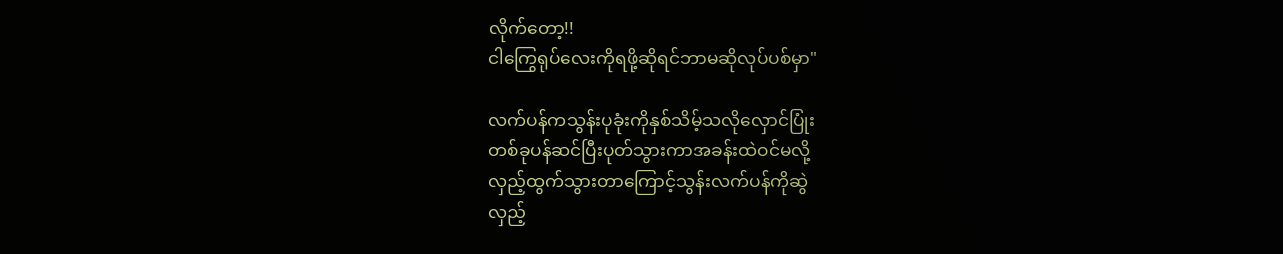လိုက်တော့!!
ငါကြွေရုပ်လေးကိုရဖို့ဆိုရင်ဘာမဆိုလုပ်ပစ်မှာ"

လက်ပန်ကသွန်းပုခုံးကိုနှစ်သိမ့်သလိုလှောင်ပြုံး
တစ်ခုပန်ဆင်ပြီးပုတ်သွားကာအခန်းထဲဝင်မလို့
လှည့်ထွက်သွားတာကြောင့်သွန်းလက်ပန်ကိုဆွဲ
လှည့်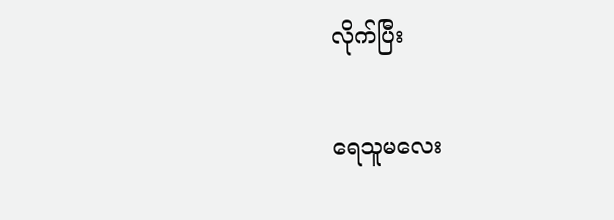လိုက်ပြီး

ရေသူမလေး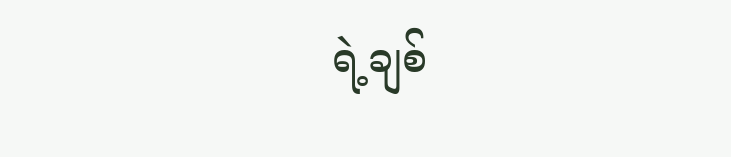ရဲ့ချစ်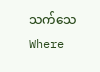သက်သေWhere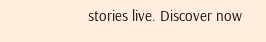stories live. Discover now